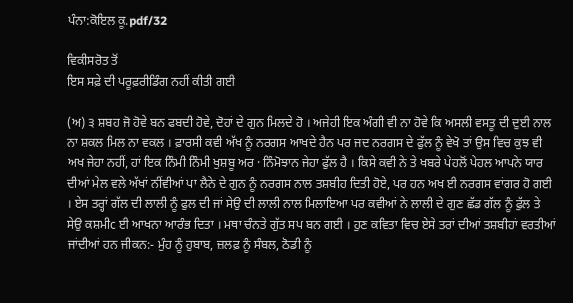ਪੰਨਾ:ਕੋਇਲ ਕੂ.pdf/32

ਵਿਕੀਸਰੋਤ ਤੋਂ
ਇਸ ਸਫ਼ੇ ਦੀ ਪਰੂਫ਼ਰੀਡਿੰਗ ਨਹੀਂ ਕੀਤੀ ਗਈ

(ਅ) ੩ ਸ਼ਬਹ ਜੋ ਹੋਵੇ ਬਨ ਫਬਦੀ ਹੋਵੇ, ਦੋਹਾਂ ਦੇ ਗੁਨ ਮਿਲਦੇ ਹੋ । ਅਜੇਹੀ ਇਕ ਅੰਗੀ ਵੀ ਨਾ ਹੋਵੇ ਕਿ ਅਸਲੀ ਵਸਤੂ ਦੀ ਦੁਈ ਨਾਲ ਨਾ ਸ਼ਕਲ ਮਿਲ ਨਾ ਵਕਲ । ਫ਼ਾਰਸੀ ਕਵੀ ਅੱਖ ਨੂੰ ਨਰਗਸ ਆਖਦੇ ਹੈਨ ਪਰ ਜਦ ਨਰਗਸ ਦੇ ਫੁੱਲ ਨੂੰ ਵੇਖੋ ਤਾਂ ਉਸ ਵਿਚ ਕੁਝ ਵੀ ਅਖ ਜੇਹਾ ਨਹੀਂ, ਹਾਂ ਇਕ ਨਿੰਮੀ ਨਿੰਮੀ ਖੁਸ਼ਬੂ ਅਰ · ਨਿੰਮੋਝਾਨ ਜੇਹਾ ਫੁੱਲ ਹੈ । ਕਿਸੇ ਕਵੀ ਨੇ ਤੇ ਖਬਰੇ ਪੇਹਲੋਂ ਪੇਹਲ ਆਪਨੇ ਯਾਰ ਦੀਆਂ ਮੇਲ ਵਲੇ ਅੱਖਾਂ ਨੀਂਵੀਆਂ ਪਾ ਲੈਨੇ ਦੇ ਗੁਨ ਨੂੰ ਨਰਗਸ ਨਾਲ ਤਸ਼ਬੀਹ ਦਿਤੀ ਹੋਏ, ਪਰ ਹਨ ਅਖ ਈ ਨਰਗਸ ਵਾਂਗਰ ਹੋ ਗਈ । ਏਸ ਤਰ੍ਹਾਂ ਗੱਲ ਦੀ ਲਾਲੀ ਨੂੰ ਫੁਲ ਦੀ ਜਾਂ ਸੇਉ ਦੀ ਲਾਲੀ ਨਾਲ ਮਿਲਾਇਆ ਪਰ ਕਵੀਆਂ ਨੇ ਲਾਲੀ ਦੇ ਗੁਣ ਛੱਡ ਗੱਲ ਨੂੰ ਫੁੱਲ ਤੇ ਸੇਉ ਕਸ਼ਮੀc ਈ ਆਖਨਾ ਆਰੰਭ ਦਿਤਾ । ਮਥਾ ਚੰਨਤੇ ਗੁੱਤ ਸਪ ਬਨ ਗਈ । ਹੁਣ ਕਵਿਤਾ ਵਿਚ ਏਸੇ ਤਰਾਂ ਦੀਆਂ ਤਸ਼ਬੀਹਾਂ ਵਰਤੀਆਂ ਜਾਂਦੀਆਂ ਹਨ ਜੀਕਨ:- ਮੁੰਹ ਨੂੰ ਹੁਬਾਬ, ਜ਼ਲਫ਼ ਨੂੰ ਸੰਬਲ, ਠੋਡੀ ਨੂੰ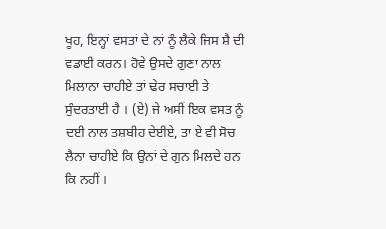ਖੂਹ, ਇਨ੍ਹਾਂ ਵਸਤਾਂ ਦੇ ਨਾਂ ਨੂੰ ਲੈਕੇ ਜਿਸ ਸ਼ੈ ਦੀ ਵਡਾਈ ਕਰਨ। ਹੋਵੇ ਉਸਦੇ ਗੁਣਾ ਨਾਲ ਮਿਲਾਨਾ ਚਾਹੀਏ ਤਾਂ ਢੇਰ ਸਚਾਈ ਤੇ ਸੁੰਦਰਤਾਈ ਹੈ । (ਏ) ਜੇ ਅਸੀਂ ਇਕ ਵਸਤ ਨੂੰ ਦਈ ਨਾਲ ਤਸ਼ਬੀਹ ਦੇਈਏ, ਤਾ ਏ ਵੀ ਸੋਚ ਲੈਨਾ ਚਾਹੀਏ ਕਿ ਉਨਾਂ ਦੇ ਗੁਨ ਮਿਲਦੇ ਹਨ ਕਿ ਨਹੀਂ ।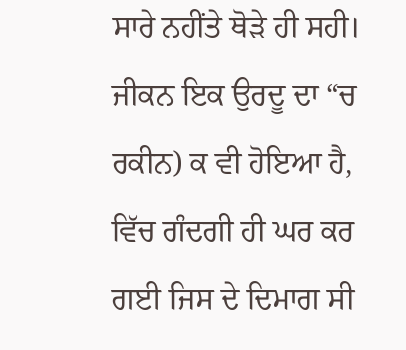ਸਾਰੇ ਨਹੀਂਤੇ ਥੋੜੇ ਹੀ ਸਹੀ। ਜੀਕਨ ਇਕ ਉਰਦੂ ਦਾ “ਚ ਰਕੀਨ) ਕ ਵੀ ਹੋਇਆ ਹੈ, ਵਿੱਚ ਗੰਦਗੀ ਹੀ ਘਰ ਕਰ ਗਈ ਜਿਸ ਦੇ ਦਿਮਾਗ ਸੀ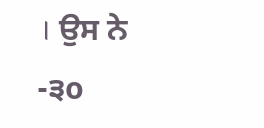। ਉਸ ਨੇ -੩o